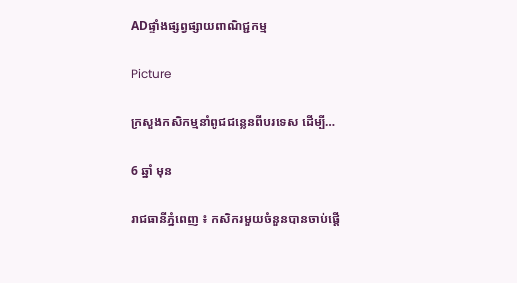ADផ្ទាំងផ្សព្វផ្សាយពាណិជ្ជកម្ម

Picture

ក្រសួងកសិកម្មនាំពូជជន្លេនពីបរទេស ដើម្បី…

6 ឆ្នាំ មុន

រាជធានីភ្នំពេញ ៖ កសិករមួយចំនួនបានចាប់ផ្ដើ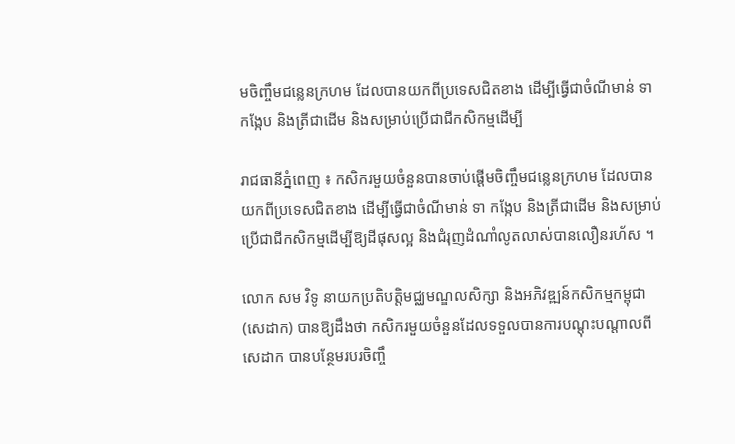មចិញ្ចឹមជន្លេនក្រហម ដែលបានយកពីប្រទេសជិតខាង ដើម្បីធ្វើជាចំណីមាន់ ទា កង្កែប និងត្រីជាដើម និងសម្រាប់ប្រើជាជីកសិកម្មដើម្បី

រាជធានីភ្នំពេញ ៖ កសិករមួយចំនួនបានចាប់ផ្ដើមចិញ្ចឹមជន្លេនក្រហម ដែលបានយកពីប្រទេសជិតខាង ដើម្បីធ្វើជាចំណីមាន់ ទា កង្កែប និងត្រីជាដើម និងសម្រាប់ប្រើជាជីកសិកម្មដើម្បីឱ្យដីផុសល្អ និងជំរុញដំណាំលូតលាស់បានលឿនរហ័ស ។

លោក សម វិទូ នាយកប្រតិបត្តិមជ្ឈមណ្ឌលសិក្សា និងអភិវឌ្ឍន៍កសិកម្មកម្ពុជា (សេដាក) បានឱ្យដឹងថា កសិករមួយចំនួនដែលទទួលបានការបណ្ដុះបណ្ដាលពីសេដាក បានបន្ថែមរបរចិញ្ចឹ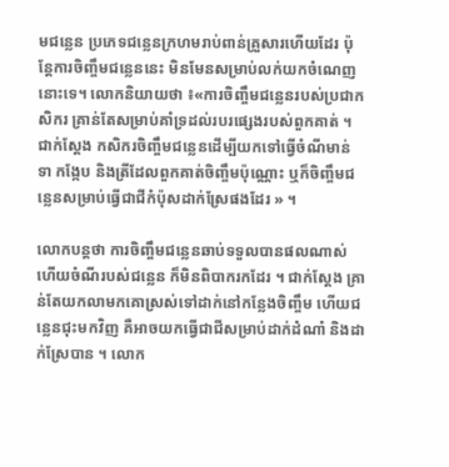មជន្លេន ប្រភេទជន្លេនក្រហមរាប់ពាន់គ្រួសារហើយដែរ ប៉ុន្តែការចិញ្ចឹមជន្លេននេះ មិនមែនសម្រាប់លក់យកចំណេញនោះទេ។ លោកនិយាយថា ៖«ការចិញ្ចឹមជន្លេនរបស់ប្រជាកសិករ គ្រាន់តែសម្រាប់គាំទ្រដល់របរផ្សេងរបស់ពួកគាត់ ។ ជាក់ស្ដែង កសិករចិញ្ចឹមជន្លេនដើម្បីយកទៅធ្វើចំណីមាន់ ទា កង្កែប និងត្រីដែលពួកគាត់ចិញ្ចឹមប៉ុណ្ណោះ ឬក៏ចិញ្ចឹមជន្លេនសម្រាប់ធ្វើជាជីកំប៉ុសដាក់ស្រែផងដែរ » ។

លោកបន្តថា ការចិញ្ចឹមជន្លេនឆាប់ទទួលបានផលណាស់ ហើយចំណីរបស់ជន្លេន ក៏មិនពិបាករកដែរ ។ ជាក់ស្ដែង គ្រាន់តែយកលាមកគោស្រស់ទៅដាក់នៅកន្លែងចិញ្ចឹម ហើយជន្លេនជុះមកវិញ គឺអាចយកធ្វើជាជីសម្រាប់ដាក់ដំណាំ និងដាក់ស្រែបាន ។ លោក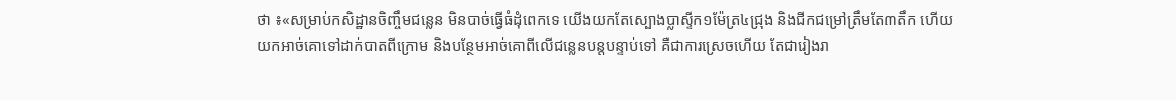ថា ៖«សម្រាប់កសិដ្ឋានចិញ្ចឹមជន្លេន មិនបាច់ធ្វើធំដុំពេកទេ យើងយកតែស្បោងប្លាស្ទីក១ម៉ែត្រ៤ជ្រុង និងជីកជម្រៅត្រឹមតែ៣តឹក ហើយយកអាច់គោទៅដាក់បាតពីក្រោម និងបន្ថែមអាច់គោពីលើជន្លេនបន្តបន្ទាប់ទៅ គឺជាការស្រេចហើយ តែជារៀងរា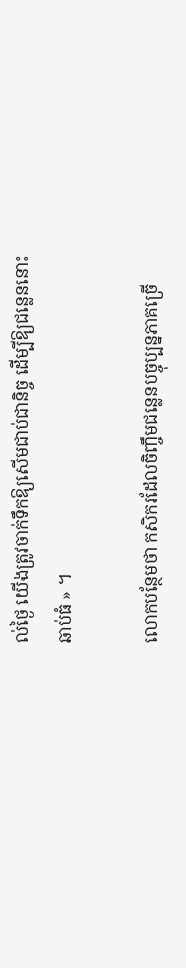ល់ថ្ងៃ យើងត្រូវចាក់ទឹកឱ្យសើមជាប់ជានិច្ច ដើម្បីឱ្យជន្លេននោះឆាប់ធំ » ។

លោកបន្ថែមថា កសិករដែលចិញ្ចឹមជន្លេនបច្ចុប្បន្នភាគច្រើ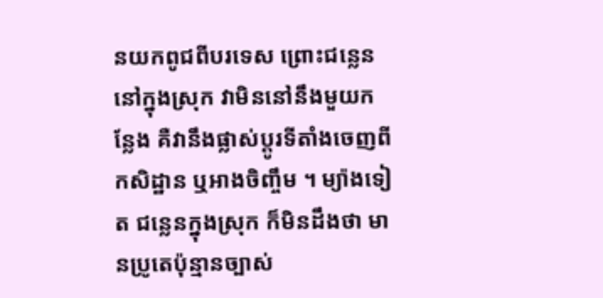នយកពូជពីបរទេស ព្រោះជន្លេននៅក្នុងស្រុក វាមិននៅនឹងមួយកន្លែង គឺវានឹងផ្លាស់ប្តូរទីតាំងចេញពីកសិដ្ឋាន ឬអាងចិញ្ចឹម ។ ម្យ៉ាងទៀត ជន្លេនក្នុងស្រុក ក៏មិនដឹងថា មានប្រូតេប៉ុន្មានច្បាស់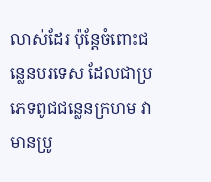លាស់ដែរ ប៉ុន្តែចំពោះជន្លេនបរទេស ដែលជាប្រភេទពូជជន្លេនក្រហម វាមានប្រូ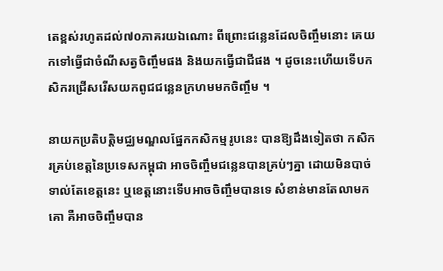តេខ្ពស់រហូតដល់៧០ភាគរយឯណោះ ពីព្រោះជន្លេនដែលចិញ្ចឹមនោះ គេយកទៅធ្វើជាចំណីសត្វចិញ្ចឹមផង និងយកធ្វើជាជីផង ។ ដូចនេះហើយទើបកសិករជ្រើសរើសយកពូជជន្លេនក្រហមមកចិញ្ចឹម ។

នាយកប្រតិបត្តិមជ្ឈមណ្ឌលផ្នែកកសិកម្មរូបនេះ បានឱ្យដឹងទៀតថា កសិករគ្រប់ខេត្តនៃប្រទេសកម្ពុជា អាចចិញ្ចឹមជន្លេនបានគ្រប់ៗគ្នា ដោយមិនបាច់ទាល់តែខេត្តនេះ ឬខេត្តនោះទើបអាចចិញ្ចឹមបានទេ សំខាន់មានតែលាមកគោ គឺអាចចិញ្ចឹមបាន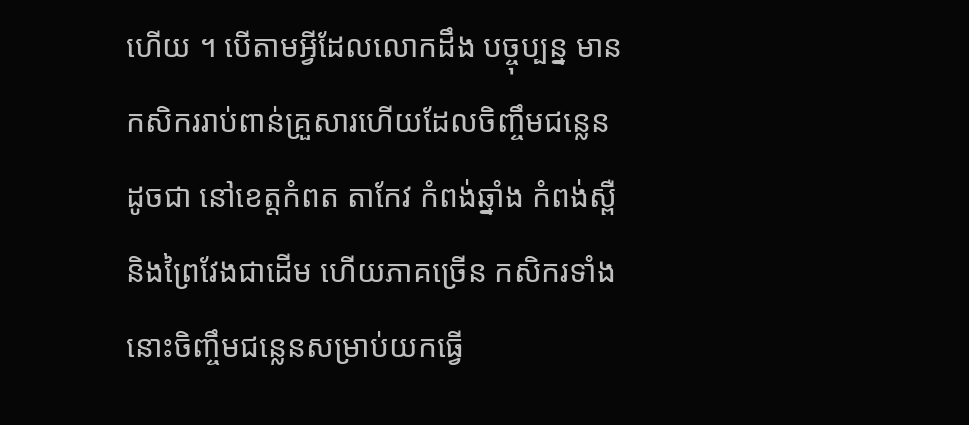ហើយ ។ បើតាមអ្វីដែលលោកដឹង បច្ចុប្បន្ន មានកសិកររាប់ពាន់គ្រួសារហើយដែលចិញ្ចឹមជន្លេន ដូចជា នៅខេត្តកំពត តាកែវ កំពង់ឆ្នាំង កំពង់ស្ពឺ និងព្រៃវែងជាដើម ហើយភាគច្រើន កសិករទាំងនោះចិញ្ចឹមជន្លេនសម្រាប់យកធ្វើ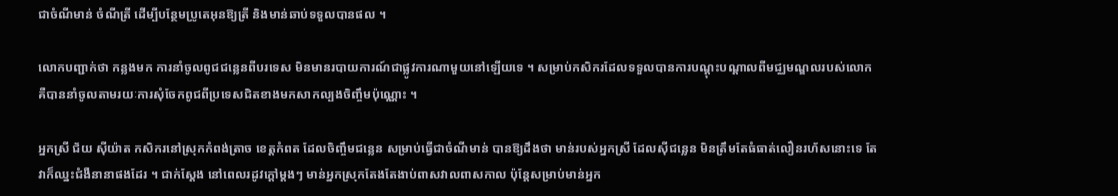ជាចំណីមាន់ ចំណីត្រី ដើម្បីបន្ថែមប្រូតេអុនឱ្យត្រី និងមាន់ឆាប់ទទួលបានផល ។

លោកបញ្ជាក់ថា កន្លងមក ការនាំចូលពូជជន្លេនពីបរទេស មិនមានរបាយការណ៍ជាផ្លូវការណាមួយនៅឡើយទេ ។ សម្រាប់កសិករដែលទទួលបានការបណ្ដុះបណ្ដាលពីមជ្ឈមណ្ឌលរបស់លោក គឺបាននាំចូលតាមរយៈការសុំចែកពូជពីប្រទេសជិតខាងមកសាកល្បងចិញ្ចឹមប៉ុណ្ណោះ ។

អ្នកស្រី ជ័យ ស៊ីយ៉ាត កសិករនៅស្រុកកំពង់ត្រាច ខេត្តកំពត ដែលចិញ្ចឹមជន្លេន សម្រាប់ធ្វើជាចំណីមាន់ បានឱ្យដឹងថា មាន់របស់អ្នកស្រី ដែលស៊ីជន្លេន មិនត្រឹមតែធំធាត់លឿនរហ័សនោះទេ តែវាក៏ឈ្នះជំងឺនានាផងដែរ ។ ជាក់ស្ដែង នៅពេលរដូវក្ដៅម្ដងៗ មាន់អ្នកស្រុកតែងតែងាប់ពាសវាលពាសកាល ប៉ុន្តែសម្រាប់មាន់អ្នក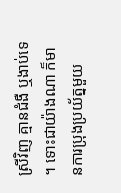ស្រីវិញ គ្មានជំងឺ ឬងាប់ទេ។ ទោះជាយ៉ាងណា ក៏មានការប្រុងប្រយ័ត្នមួយ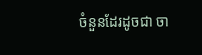ចំនួនដែរដូចជា ចា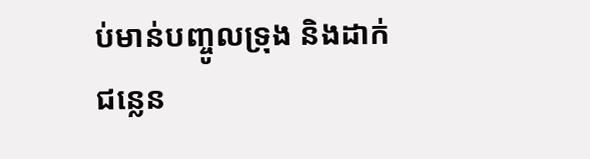ប់មាន់បញ្ចូលទ្រុង និងដាក់ជន្លេន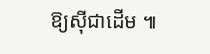ឱ្យស៊ីជាដើម ៕